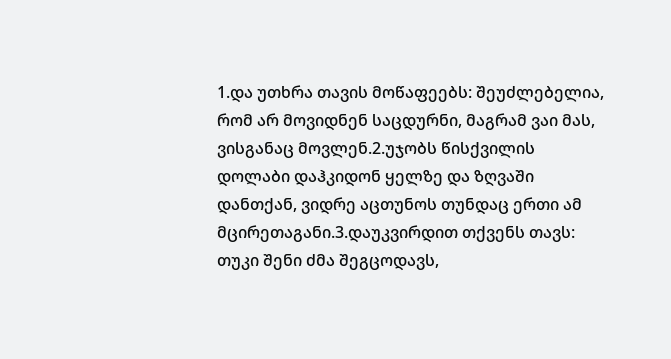1.და უთხრა თავის მოწაფეებს: შეუძლებელია, რომ არ მოვიდნენ საცდურნი, მაგრამ ვაი მას, ვისგანაც მოვლენ.2.უჯობს წისქვილის დოლაბი დაჰკიდონ ყელზე და ზღვაში დანთქან, ვიდრე აცთუნოს თუნდაც ერთი ამ მცირეთაგანი.3.დაუკვირდით თქვენს თავს: თუკი შენი ძმა შეგცოდავს,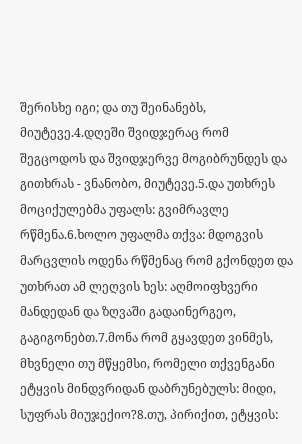შერისხე იგი; და თუ შეინანებს, მიუტევე.4.დღეში შვიდჯერაც რომ შეგცოდოს და შვიდჯერვე მოგიბრუნდეს და გითხრას - ვნანობო, მიუტევე.5.და უთხრეს მოციქულებმა უფალს: გვიმრავლე რწმენა.6.ხოლო უფალმა თქვა: მდოგვის მარცვლის ოდენა რწმენაც რომ გქონდეთ და უთხრათ ამ ლეღვის ხეს: აღმოიფხვერი მანდედან და ზღვაში გადაინერგეო, გაგიგონებთ.7.მონა რომ გყავდეთ ვინმეს, მხვნელი თუ მწყემსი, რომელი თქვენგანი ეტყვის მინდვრიდან დაბრუნებულს: მიდი, სუფრას მიუჯექიო?8.თუ, პირიქით, ეტყვის: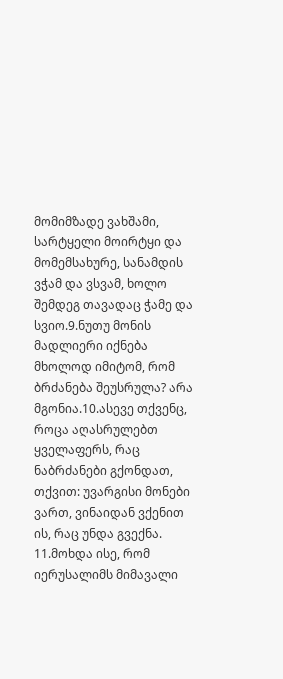მომიმზადე ვახშამი, სარტყელი მოირტყი და მომემსახურე, სანამდის ვჭამ და ვსვამ, ხოლო შემდეგ თავადაც ჭამე და სვიო.9.ნუთუ მონის მადლიერი იქნება მხოლოდ იმიტომ, რომ ბრძანება შეუსრულა? არა მგონია.10.ასევე თქვენც, როცა აღასრულებთ ყველაფერს, რაც ნაბრძანები გქონდათ, თქვით: უვარგისი მონები ვართ, ვინაიდან ვქენით ის, რაც უნდა გვექნა.
11.მოხდა ისე, რომ იერუსალიმს მიმავალი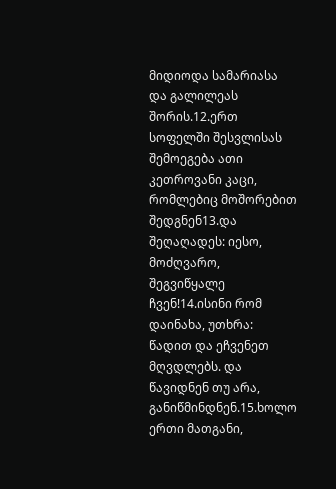მიდიოდა სამარიასა და გალილეას შორის.12.ერთ სოფელში შესვლისას შემოეგება ათი კეთროვანი კაცი, რომლებიც მოშორებით შედგნენ13.და შეღაღადეს: იესო, მოძღვარო, შეგვიწყალე ჩვენ!14.ისინი რომ დაინახა, უთხრა: წადით და ეჩვენეთ მღვდლებს. და წავიდნენ თუ არა, განიწმინდნენ.15.ხოლო ერთი მათგანი,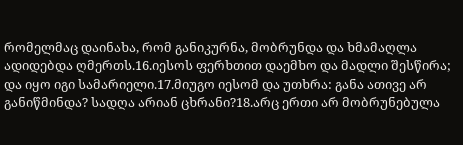რომელმაც დაინახა, რომ განიკურნა, მობრუნდა და ხმამაღლა ადიდებდა ღმერთს.16.იესოს ფერხთით დაემხო და მადლი შესწირა; და იყო იგი სამარიელი.17.მიუგო იესომ და უთხრა: განა ათივე არ განიწმინდა? სადღა არიან ცხრანი?18.არც ერთი არ მობრუნებულა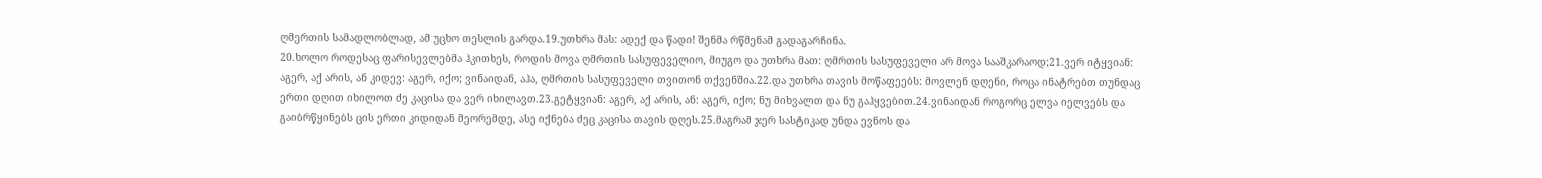ღმერთის სამადლობლად, ამ უცხო თესლის გარდა.19.უთხრა მას: ადექ და წადი! შენმა რწმენამ გადაგარჩინა.
20.ხოლო როდესაც ფარისევლებმა ჰკითხეს, როდის მოვა ღმრთის სასუფეველიო, მიუგო და უთხრა მათ: ღმრთის სასუფეველი არ მოვა სააშკარაოდ;21.ვერ იტყვიან: აგერ, აქ არის, ან კიდევ: აგერ, იქო; ვინაიდან, აჰა, ღმრთის სასუფეველი თვითონ თქვენშია.22.და უთხრა თავის მოწაფეებს: მოვლენ დღენი, როცა ინატრებთ თუნდაც ერთი დღით იხილოთ ძე კაცისა და ვერ იხილავთ.23.გეტყვიან: აგერ, აქ არის, ან: აგერ, იქო; ნუ მიხვალთ და ნუ გაჰყვებით.24.ვინაიდან როგორც ელვა იელვებს და გაიბრწყინებს ცის ერთი კიდიდან მეორემდე, ასე იქნება ძეც კაცისა თავის დღეს.25.მაგრამ ჯერ სასტიკად უნდა ევნოს და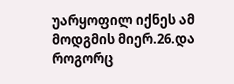უარყოფილ იქნეს ამ მოდგმის მიერ.26.და როგორც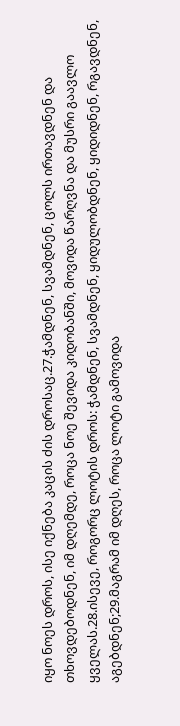იყო ნოეს დროს, ისე იქნება კაცის ძის დროსაც.27.ჭამდნენ, სვამდნენ, ცოლს ირთავდნენ და თხოვდებოდნენ, იმ დღემდე, როცა ნოე შევიდა კიდობანში, მოვიდა წარღვნა და მუსრი გაავლო ყველას.28.ისევე, როგორც ლოტის დროს: ჭამდნენ, სვამდნენ, ყიდულობდნენ, ყიდიდნენ, რგავდნენ, აგებდნენ;29.მაგრამ იმ დღეს, როცა ლოტი გამოვიდა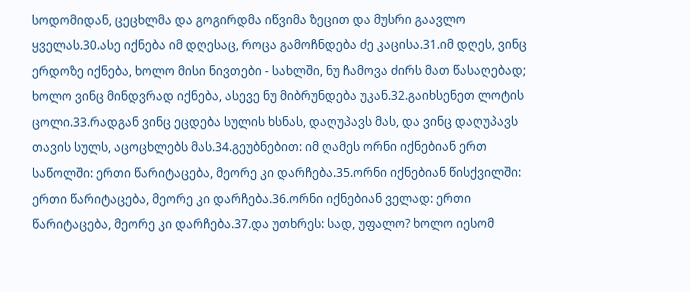სოდომიდან, ცეცხლმა და გოგირდმა იწვიმა ზეცით და მუსრი გაავლო ყველას.30.ასე იქნება იმ დღესაც, როცა გამოჩნდება ძე კაცისა.31.იმ დღეს, ვინც ერდოზე იქნება, ხოლო მისი ნივთები - სახლში, ნუ ჩამოვა ძირს მათ წასაღებად; ხოლო ვინც მინდვრად იქნება, ასევე ნუ მიბრუნდება უკან.32.გაიხსენეთ ლოტის ცოლი.33.რადგან ვინც ეცდება სულის ხსნას, დაღუპავს მას, და ვინც დაღუპავს თავის სულს, აცოცხლებს მას.34.გეუბნებით: იმ ღამეს ორნი იქნებიან ერთ საწოლში: ერთი წარიტაცება, მეორე კი დარჩება.35.ორნი იქნებიან წისქვილში: ერთი წარიტაცება, მეორე კი დარჩება.36.ორნი იქნებიან ველად: ერთი წარიტაცება, მეორე კი დარჩება.37.და უთხრეს: სად, უფალო? ხოლო იესომ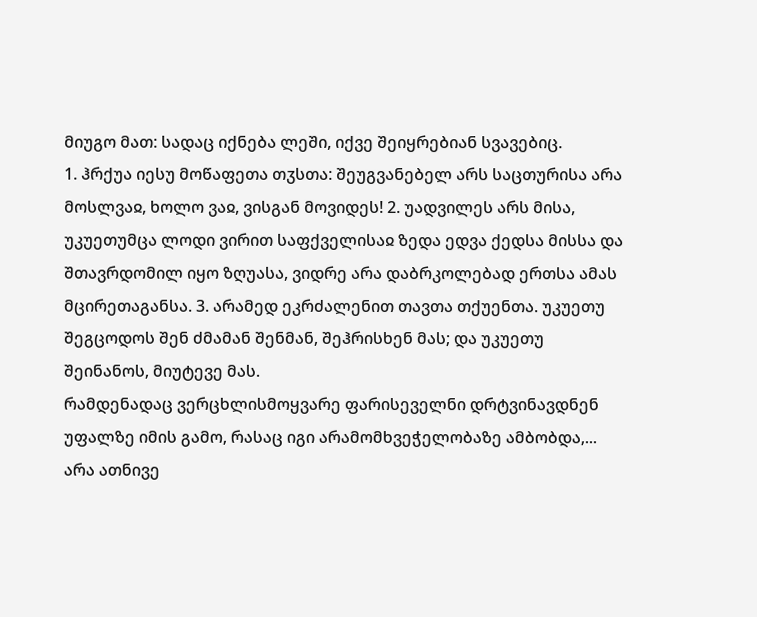მიუგო მათ: სადაც იქნება ლეში, იქვე შეიყრებიან სვავებიც.
1. ჰრქუა იესუ მოწაფეთა თჳსთა: შეუგვანებელ არს საცთურისა არა მოსლვაჲ, ხოლო ვაჲ, ვისგან მოვიდეს! 2. უადვილეს არს მისა, უკუეთუმცა ლოდი ვირით საფქველისაჲ ზედა ედვა ქედსა მისსა და შთავრდომილ იყო ზღუასა, ვიდრე არა დაბრკოლებად ერთსა ამას მცირეთაგანსა. 3. არამედ ეკრძალენით თავთა თქუენთა. უკუეთუ შეგცოდოს შენ ძმამან შენმან, შეჰრისხენ მას; და უკუეთუ შეინანოს, მიუტევე მას.
რამდენადაც ვერცხლისმოყვარე ფარისეველნი დრტვინავდნენ უფალზე იმის გამო, რასაც იგი არამომხვეჭელობაზე ამბობდა,...
არა ათნივე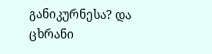განიკურნესა? და ცხრანი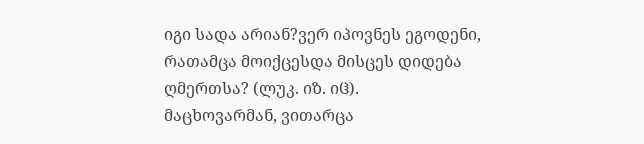იგი სადა არიან?ვერ იპოვნეს ეგოდენი, რათამცა მოიქცესდა მისცეს დიდება ღმერთსა? (ლუკ. იზ. იჱ).
მაცხოვარმან, ვითარცა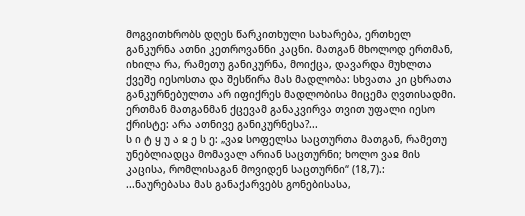მოგვითხრობს დღეს წარკითხული სახარება, ერთხელ განკურნა ათნი კეთროვანნი კაცნი. მათგან მხოლოდ ერთმან, იხილა რა, რამეთუ განიკურნა, მოიქცა, დავარდა მუხლთა ქვეშე იესოსთა და შესწირა მას მადლობა: სხვათა კი ცხრათა განკურნებულთა არ იფიქრეს მადლობისა მიცემა ღვთისადმი. ერთმან მათგანმან ქცევამ განაკვირვა თვით უფალი იესო ქრისტე: არა ათნივე განიკურნესა?...
ს ი ტ ყ უ ა ჲ ე ს ე: „ვაჲ სოფელსა საცთურთა მათგან, რამეთუ უნებლიადცა მომავალ არიან საცთურნი; ხოლო ვაჲ მის კაცისა, რომლისაგან მოვიდენ საცთურნი“ (18,7).:
...ნაურებასა მას განაქარვებს გონებისასა,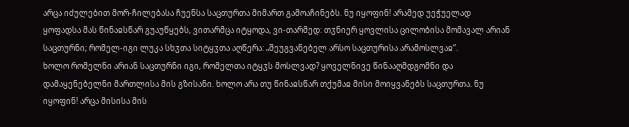არცა იძულებით მორ-ჩილებასა ჩუენსა საცთურთა მიმართ გამოაჩინებს. ნუ იყოფინ! არამედ უეჭუელად ყოფადსა მას წინაჲსწარ გუაუწყებს, ვითარმცა იტყოდა, ვი-თარმედ: თჳნიერ ყოვლისა ცილობისა მომავალ არიან საცთურნი; რომელ-იგი ლუკა სხჳთა სიტყჳთა აღწერა: „შეუგვანებელ არსო საცთურისა არამოსლვაჲ“.
ხოლო რომელნი არიან საცთურნი იგი, რომელთა იტყჳს მოსლვად? ყოველნივე წინააღმდგომნი და დამაყენებელნი მართლისა მის გზისანი. ხოლო არა თუ წინაჲსწარ თქუმაჲ მისი მოიყვანებს საცთურთა. ნუ იყოფინ! არცა მისისა მის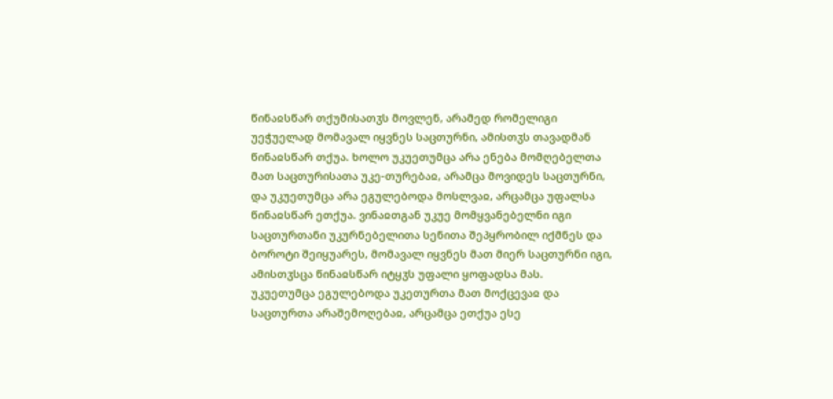წინაჲსწარ თქუმისათჳს მოვლენ, არამედ რომელიგი უეჭუელად მომავალ იყვნეს საცთურნი, ამისთჳს თავადმან წინაჲსწარ თქუა. ხოლო უკუეთუმცა არა ენება მომღებელთა მათ საცთურისათა უკე-თურებაჲ, არამცა მოვიდეს საცთურნი, და უკუეთუმცა არა ეგულებოდა მოსლვაჲ, არცამცა უფალსა წინაჲსწარ ეთქუა. ვინაჲთგან უკუე მომყვანებელნი იგი საცთურთანი უკურნებელითა სენითა შეპყრობილ იქმნეს და ბოროტი შეიყუარეს, მომავალ იყვნეს მათ მიერ საცთურნი იგი, ამისთჳსცა წინაჲსწარ იტყჳს უფალი ყოფადსა მას.
უკუეთუმცა ეგულებოდა უკეთურთა მათ მოქცევაჲ და საცთურთა არაშემოღებაჲ, არცამცა ეთქუა ესე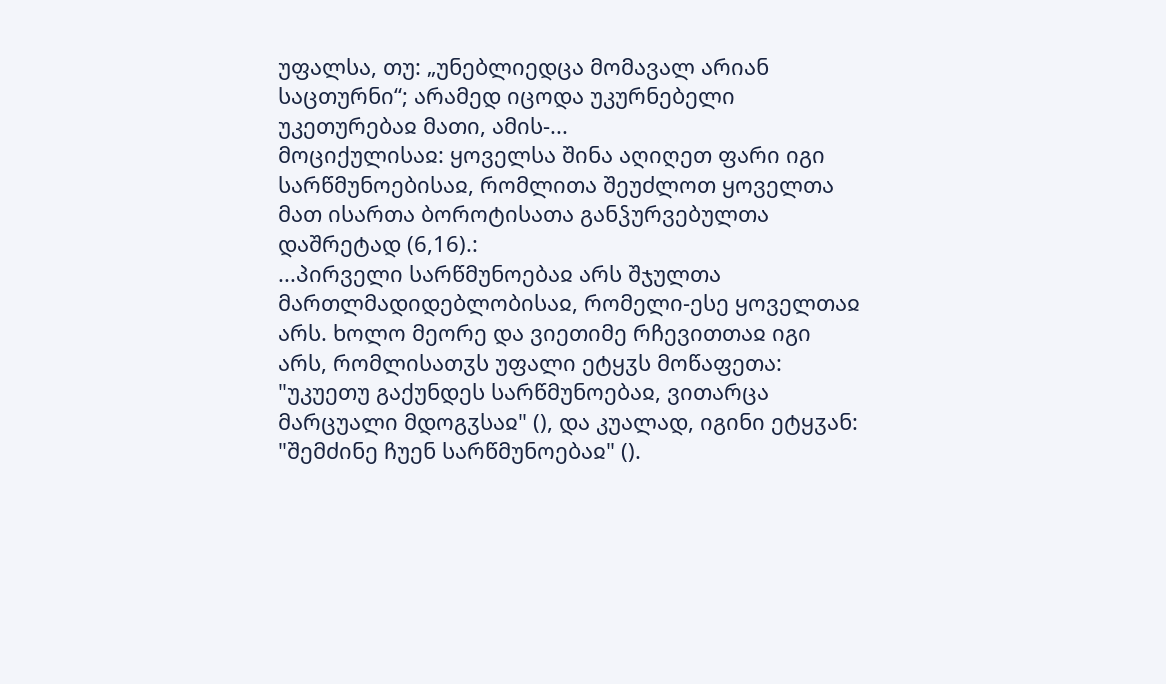უფალსა, თუ: „უნებლიედცა მომავალ არიან საცთურნი“; არამედ იცოდა უკურნებელი უკეთურებაჲ მათი, ამის-...
მოციქულისაჲ: ყოველსა შინა აღიღეთ ფარი იგი სარწმუნოებისაჲ, რომლითა შეუძლოთ ყოველთა მათ ისართა ბოროტისათა განჴურვებულთა დაშრეტად (6,16).:
...პირველი სარწმუნოებაჲ არს შჯულთა მართლმადიდებლობისაჲ, რომელი-ესე ყოველთაჲ არს. ხოლო მეორე და ვიეთიმე რჩევითთაჲ იგი არს, რომლისათჳს უფალი ეტყჳს მოწაფეთა: "უკუეთუ გაქუნდეს სარწმუნოებაჲ, ვითარცა მარცუალი მდოგჳსაჲ" (), და კუალად, იგინი ეტყჳან: "შემძინე ჩუენ სარწმუნოებაჲ" ().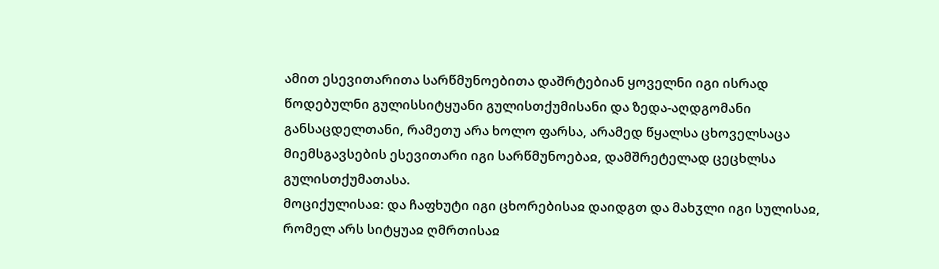ამით ესევითარითა სარწმუნოებითა დაშრტებიან ყოველნი იგი ისრად წოდებულნი გულისსიტყუანი გულისთქუმისანი და ზედა-აღდგომანი განსაცდელთანი, რამეთუ არა ხოლო ფარსა, არამედ წყალსა ცხოველსაცა მიემსგავსების ესევითარი იგი სარწმუნოებაჲ, დამშრეტელად ცეცხლსა გულისთქუმათასა.
მოციქულისაჲ: და ჩაფხუტი იგი ცხორებისაჲ დაიდგთ და მახჳლი იგი სულისაჲ, რომელ არს სიტყუაჲ ღმრთისაჲ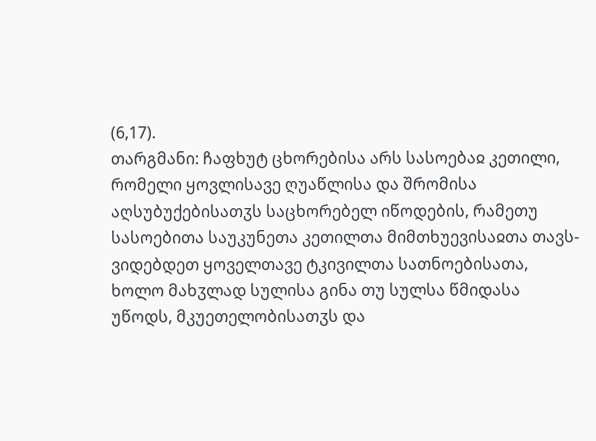(6,17).
თარგმანი: ჩაფხუტ ცხორებისა არს სასოებაჲ კეთილი, რომელი ყოვლისავე ღუაწლისა და შრომისა აღსუბუქებისათჳს საცხორებელ იწოდების, რამეთუ სასოებითა საუკუნეთა კეთილთა მიმთხუევისაჲთა თავს-ვიდებდეთ ყოველთავე ტკივილთა სათნოებისათა, ხოლო მახჳლად სულისა გინა თუ სულსა წმიდასა უწოდს, მკუეთელობისათჳს და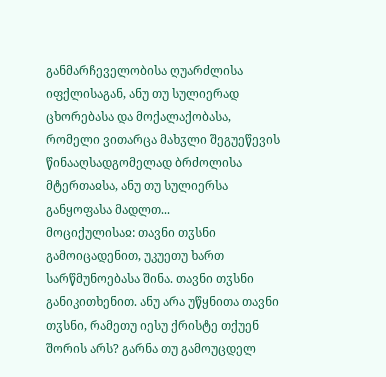განმარჩეველობისა ღუარძლისა იფქლისაგან, ანუ თუ სულიერად ცხორებასა და მოქალაქობასა, რომელი ვითარცა მახჳლი შეგუეწევის წინააღსადგომელად ბრძოლისა მტერთაჲსა, ანუ თუ სულიერსა განყოფასა მადლთ...
მოციქულისაჲ: თავნი თჳსნი გამოიცადენით, უკუეთუ ხართ სარწმუნოებასა შინა. თავნი თჳსნი განიკითხენით. ანუ არა უწყნითა თავნი თჳსნი, რამეთუ იესუ ქრისტე თქუენ შორის არს? გარნა თუ გამოუცდელ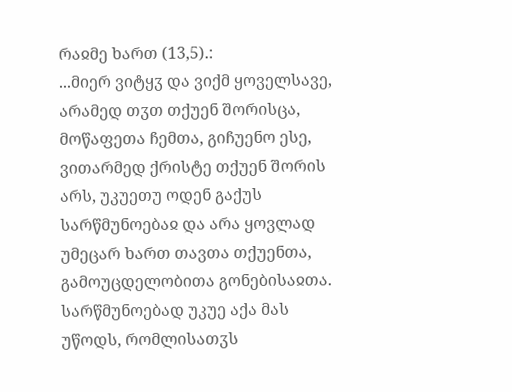რაჲმე ხართ (13,5).:
...მიერ ვიტყჳ და ვიქმ ყოველსავე, არამედ თჳთ თქუენ შორისცა, მოწაფეთა ჩემთა, გიჩუენო ესე, ვითარმედ ქრისტე თქუენ შორის არს, უკუეთუ ოდენ გაქუს სარწმუნოებაჲ და არა ყოვლად უმეცარ ხართ თავთა თქუენთა, გამოუცდელობითა გონებისაჲთა. სარწმუნოებად უკუე აქა მას უწოდს, რომლისათჳს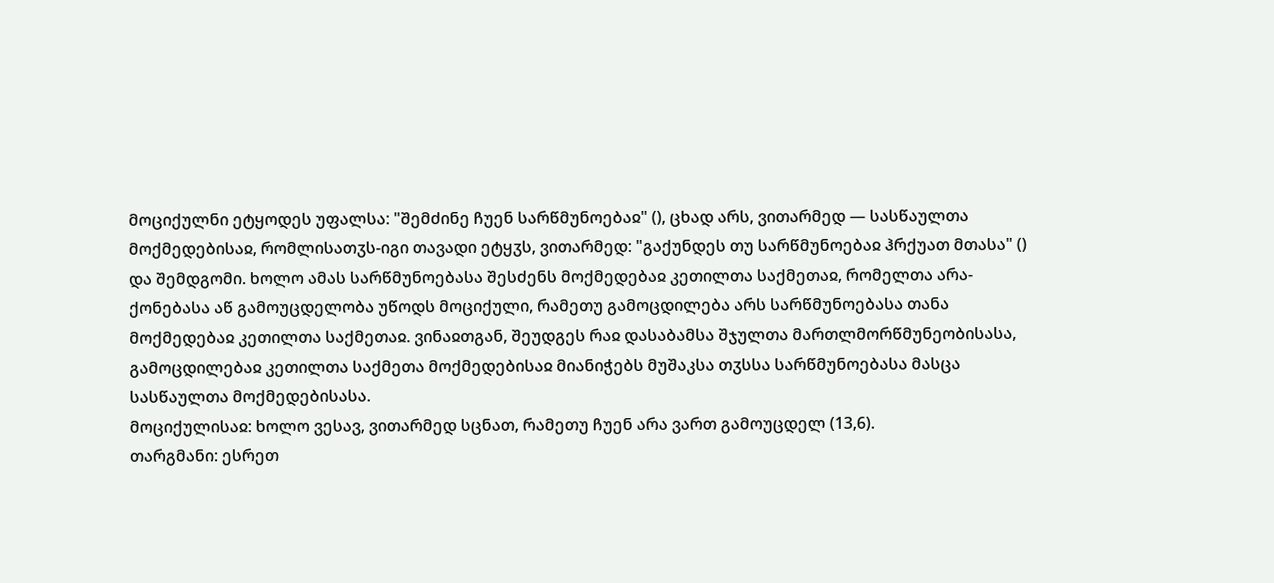მოციქულნი ეტყოდეს უფალსა: "შემძინე ჩუენ სარწმუნოებაჲ" (), ცხად არს, ვითარმედ — სასწაულთა მოქმედებისაჲ, რომლისათჳს-იგი თავადი ეტყჳს, ვითარმედ: "გაქუნდეს თუ სარწმუნოებაჲ ჰრქუათ მთასა" () და შემდგომი. ხოლო ამას სარწმუნოებასა შესძენს მოქმედებაჲ კეთილთა საქმეთაჲ, რომელთა არა-ქონებასა აწ გამოუცდელობა უწოდს მოციქული, რამეთუ გამოცდილება არს სარწმუნოებასა თანა მოქმედებაჲ კეთილთა საქმეთაჲ. ვინაჲთგან, შეუდგეს რაჲ დასაბამსა შჯულთა მართლმორწმუნეობისასა, გამოცდილებაჲ კეთილთა საქმეთა მოქმედებისაჲ მიანიჭებს მუშაკსა თჳსსა სარწმუნოებასა მასცა სასწაულთა მოქმედებისასა.
მოციქულისაჲ: ხოლო ვესავ, ვითარმედ სცნათ, რამეთუ ჩუენ არა ვართ გამოუცდელ (13,6).
თარგმანი: ესრეთ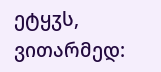ეტყჳს, ვითარმედ: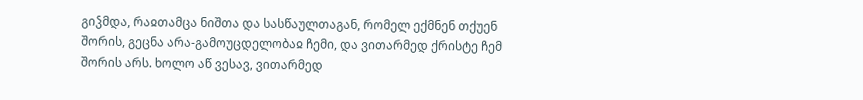გიჴმდა, რაჲთამცა ნიშთა და სასწაულთაგან, რომელ ექმნენ თქუენ შორის, გეცნა არა-გამოუცდელობაჲ ჩემი, და ვითარმედ ქრისტე ჩემ შორის არს. ხოლო აწ ვესავ, ვითარმედ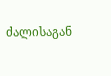ძალისაგან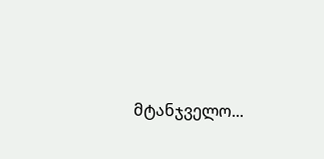მტანჯველო...